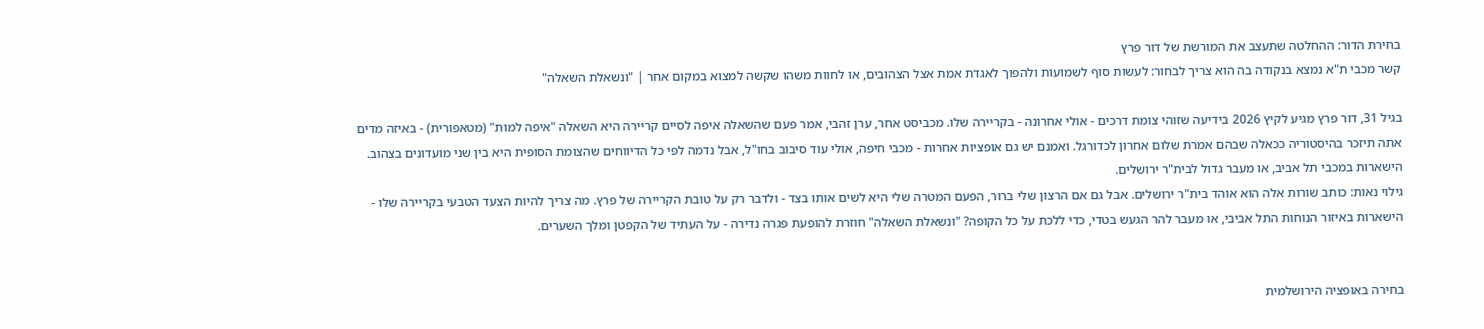בחירת הדור: ההחלטה שתעצב את המורשת של דור פרץ
קשר מכבי ת"א נמצא בנקודה בה הוא צריך לבחור: לעשות סוף לשמועות ולהפוך לאגדת אמת אצל הצהובים, או לחוות משהו שקשה למצוא במקום אחר | "ונשאלת השאלה"

בגיל 31, דור פרץ מגיע לקיץ 2026 בידיעה שזוהי צומת דרכים - אולי אחרונה - בקריירה שלו. מכביסט אחר, ערן זהבי, אמר פעם שהשאלה איפה לסיים קריירה היא השאלה "איפה למות" (מטאפורית) - באיזה מדים אתה תיזכר בהיסטוריה ככאלה שבהם אמרת שלום אחרון לכדורגל. ואמנם יש גם אופציות אחרות - מכבי חיפה, אולי עוד סיבוב בחו"ל, אבל נדמה לפי כל הדיווחים שהצומת הסופית היא בין שני מועדונים בצהוב. הישארות במכבי תל אביב, או מעבר גדול לבית"ר ירושלים.
גילוי נאות: כותב שורות אלה הוא אוהד בית"ר ירושלים. אבל גם אם הרצון שלי ברור, הפעם המטרה שלי היא לשים אותו בצד - ולדבר רק על טובת הקריירה של פרץ. מה צריך להיות הצעד הטבעי בקריירה שלו - הישארות באיזור הנוחות התל אביבי, או מעבר להר הגעש בטדי, כדי ללכת על כל הקופה? "ונשאלת השאלה" חוזרת להופעת פגרה נדירה - על העתיד של הקפטן ומלך השערים.


בחירה באופציה הירושלמית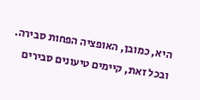היא, כמובן, האופציה הפחות סבירה. ובכל זאת, קיימים טיעונים סבירים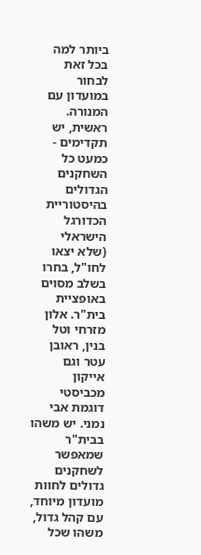ביותר למה בכל זאת לבחור במועדון עם המנורה. ראשית, יש תקדימים - כמעט כל השחקנים הגדולים בהיסטוריית הכדורגל הישראלי (שלא יצאו לחו"ל, בחרו בשלב מסוים באופציית בית"ר. אלון מזרחי וטל בנין, ראובן עטר וגם אייקון מכביסטי דוגמת אבי נמני. יש משהו בבית"ר שמאפשר לשחקנים גדולים לחוות מועדון מיוחד, עם קהל גדול, משהו שכל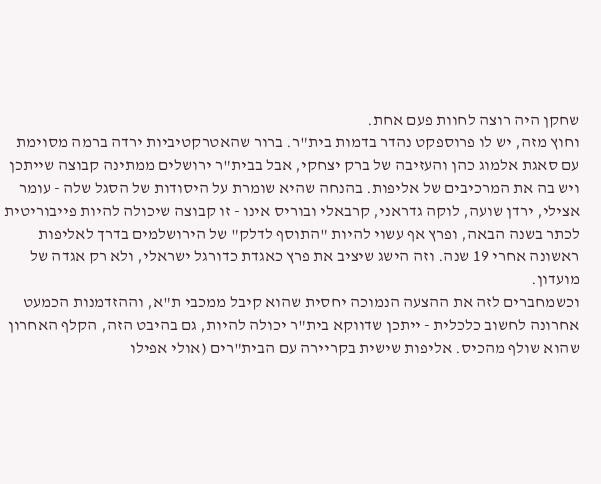שחקן היה רוצה לחוות פעם אחת.
וחוץ מזה, יש לו פרוספקט נהדר בדמות בית"ר. ברור שהאטרקטיביות ירדה ברמה מסוימת עם סאגת אלמוג כהן והעזיבה של ברק יצחקי, אבל בבית"ר ירושלים ממתינה קבוצה שייתכן ויש בה את המרכיבים של אליפות. בהנחה שהיא שומרת על היסודות של הסגל שלה - עומר אצילי, ירדן שועה, לוקה גדראני, קרבאלי ובוריס אינו - זו קבוצה שיכולה להיות פייבוריטית לכתר בשנה הבאה, ופרץ אף עשוי להיות "התוסף לדלק" של הירושלמים בדרך לאליפות ראשונה אחרי 19 שנה. וזה הישג שיציב את פרץ כאגדת כדורגל ישראלי, ולא רק אגדה של מועדון.
וכשמחברים לזה את ההצעה הנמוכה יחסית שהוא קיבל ממכבי ת"א, וההזדמנות הכמעט אחרונה לחשוב כלכלית - ייתכן שדווקא בית"ר יכולה להיות, גם בהיבט הזה, הקלף האחרון שהוא שולף מהכיס. אליפות שישית בקריירה עם הבית"רים (אולי אפילו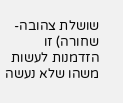שושלת צהובה-שחורה) זו הזדמנות לעשות משהו שלא נעשה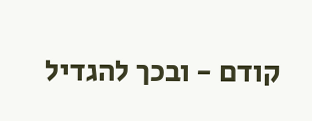קודם - ובכך להגדיל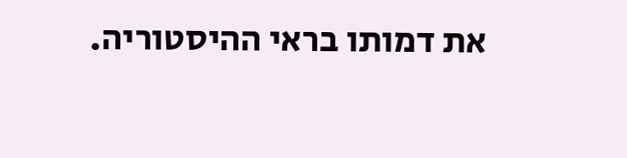את דמותו בראי ההיסטוריה.